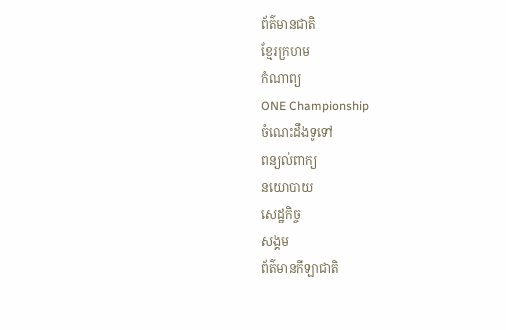ព័ត៌មានជាតិ
ខ្មែរក្រហម
កំណាព្យ
ONE Championship
ចំណេះដឹងទូទៅ
ពន្យល់ពាក្យ
នយោបាយ
សេដ្ឋកិច្ច
សង្គម
ព័ត៌មានកីឡាជាតិ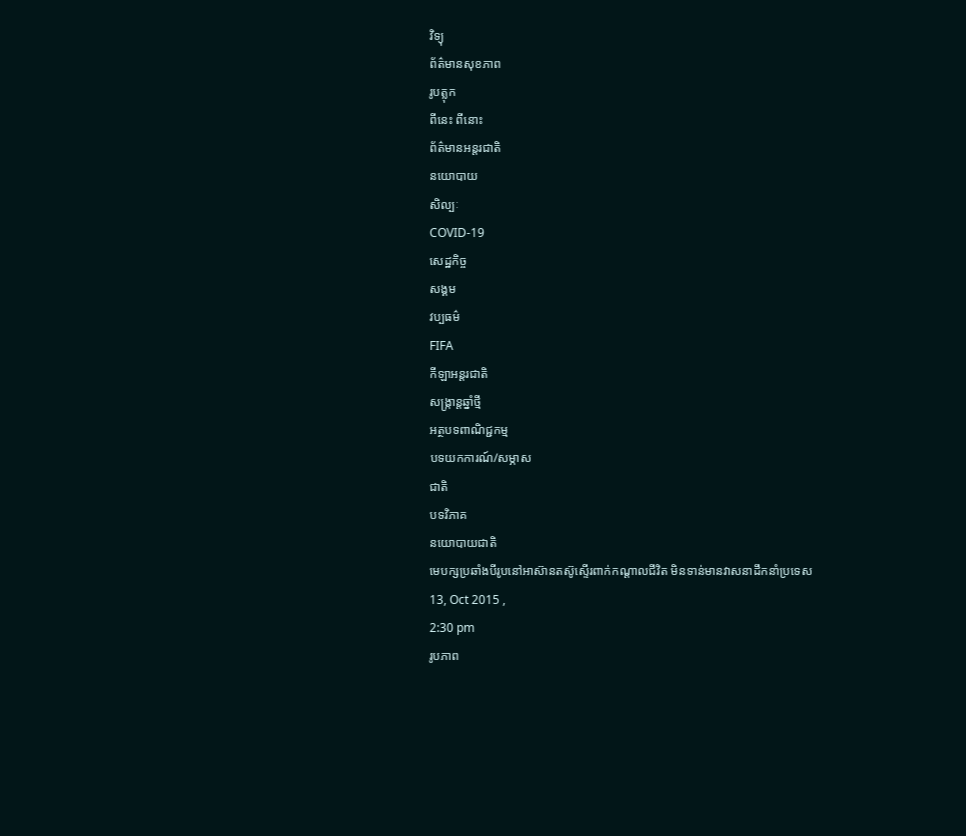វិទ្យុ
ព័ត៌មានសុខភាព
រូបត្លុក
ពីនេះ ពីនោះ
ព័ត៌មានអន្តរជាតិ
នយោបាយ
សិល្បៈ
COVID-19
សេដ្ឋកិច្ច
សង្គម
វប្បធម៌
FIFA
កីឡាអន្តរជាតិ
សង្រ្កាន្តឆ្នាំថ្មី
អត្ថបទពាណិជ្ជកម្ម
បទយកការណ៍/សម្ភាស
ជាតិ
បទវិភាគ
នយោបាយជាតិ
មេបក្សប្រឆាំងបីរូបនៅអាស៊ានតស៊ូស្ទើរពាក់កណ្តាលជីវិត មិនទាន់មានវាសនាដឹកនាំប្រទេស
13, Oct 2015 ,
2:30 pm
រូបភាព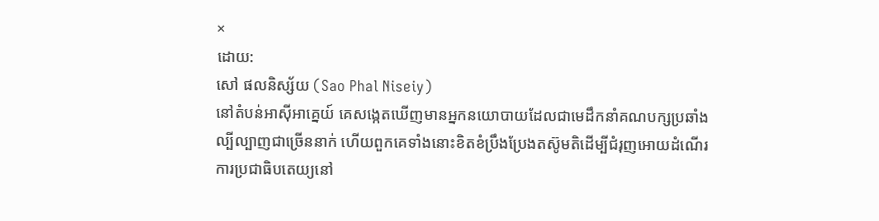×
ដោយ:
សៅ ផលនិស្ស័យ (Sao Phal Niseiy)
នៅតំបន់អាស៊ីអាគ្នេយ៍ គេសង្កេតឃើញមានអ្នកនយោបាយដែលជាមេដឹកនាំគណបក្សប្រឆាំងល្បីល្បាញជាច្រើននាក់ ហើយពួកគេទាំងនោះខិតខំប្រឹងប្រែងតស៊ូមតិដើម្បីជំរុញអោយដំណើរការប្រជាធិបតេយ្យនៅ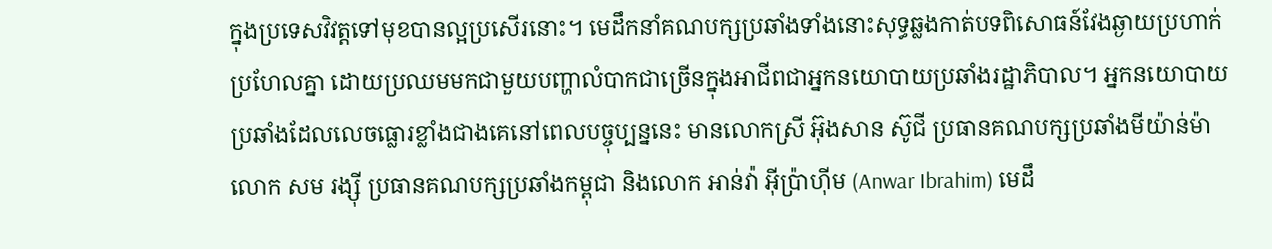ក្នុងប្រទេសវិវត្តទៅមុខបានល្អប្រសើរនោះ។ មេដឹកនាំគណបក្សប្រឆាំងទាំងនោះសុទ្ធឆ្លងកាត់បទពិសោធន៍វែងឆ្ងាយប្រហាក់ប្រហែលគ្នា ដោយប្រឈមមកជាមួយបញ្ហាលំបាកជាច្រើនក្នុងអាជីពជាអ្នកនយោបាយប្រឆាំងរដ្ឋាភិបាល។ អ្នកនយោបាយប្រឆាំងដែលលេចធ្លោរខ្លាំងជាងគេនៅពេលបច្ចុប្បន្ននេះ មានលោកស្រី អ៊ុងសាន ស៊ូជី ប្រធានគណបក្សប្រឆាំងមីយ៉ាន់ម៉ា លោក សម រង្ស៊ី ប្រធានគណបក្សប្រឆាំងកម្ពុជា និងលោក អាន់វ៉ា អ៊ីប្រ៉ាហ៊ីម (Anwar Ibrahim) មេដឹ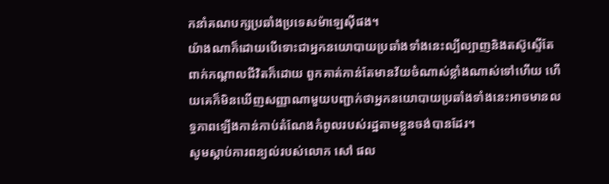កនាំគណបក្សប្រឆាំងប្រទេសម៉ាឡេស៊ីផង។
យ៉ាងណាក៏ដោយបើទោះជាអ្នកនយោបាយប្រឆាំងទាំងនេះល្បីល្បាញនិងតស៊ូស្ទើតែពាក់កណ្តាលជីវិតក៏ដោយ ពួកគាត់កាន់តែមានវ័យចំណាស់ខ្លាំងណាស់ទៅហើយ ហើយគេក៏មិនឃើញសញ្ញាណាមួយបញ្ជាក់ថាអ្នកនយោបាយប្រឆាំងទាំងនេះអាចមានលទ្ធភាពឡើងកាន់កាប់តំណែងកំពូលរបស់រដ្ឋតាមខ្លួនចង់បានដែរ។
សូមស្តាប់ការពន្យល់របស់លោក សៅ ផល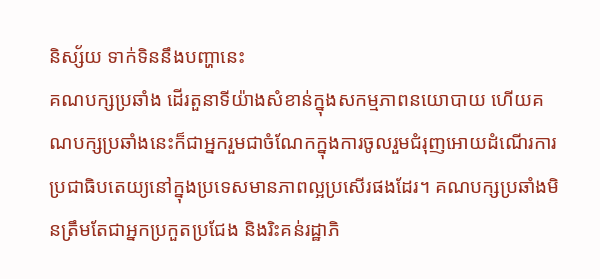និស្ស័យ ទាក់ទិននឹងបញ្ហានេះ
គណបក្សប្រឆាំង ដើរតួនាទីយ៉ាងសំខាន់ក្នុងសកម្មភាពនយោបាយ ហើយគណបក្សប្រឆាំងនេះក៏ជាអ្នករួមជាចំណែកក្នុងការចូលរួមជំរុញអោយដំណើរការប្រជាធិបតេយ្យនៅក្នុងប្រទេសមានភាពល្អប្រសើរផងដែរ។ គណបក្សប្រឆាំងមិនត្រឹមតែជាអ្នកប្រកួតប្រជែង និងរិះគន់រដ្ឋាភិ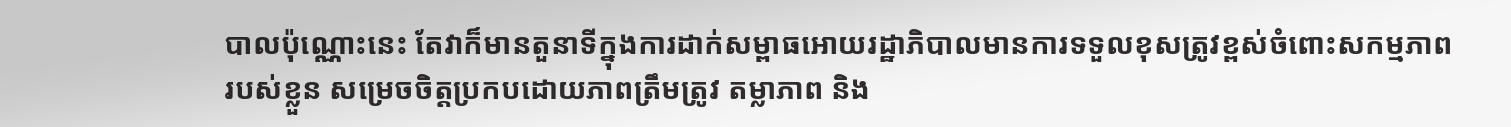បាលប៉ុណ្ណោះនេះ តែវាក៏មានតួនាទីក្នុងការដាក់សម្ពាធអោយរដ្ឋាភិបាលមានការទទួលខុសត្រូវខ្ពស់ចំពោះសកម្មភាពរបស់ខ្លួន សម្រេចចិត្តប្រកបដោយភាពត្រឹមត្រូវ តម្លាភាព និង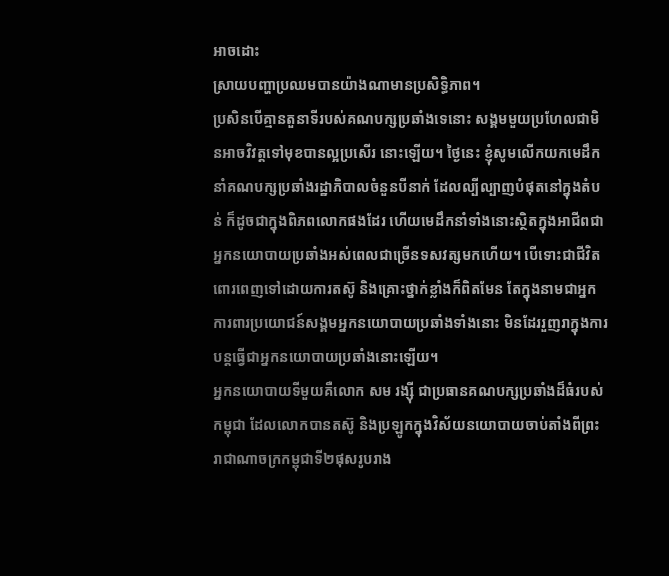អាចដោះ
ស្រាយបញ្ហាប្រឈមបានយ៉ាងណាមានប្រសិទ្ធិភាព។
ប្រសិនបើគ្មានតួនាទីរបស់គណបក្សប្រឆាំងទេនោះ សង្គមមួយប្រហែលជាមិនអាចវិវត្តទៅមុខបានល្អប្រសើរ នោះឡើយ។ ថ្ងៃនេះ ខ្ញុំសូមលើកយកមេដឹកនាំគណបក្សប្រឆាំងរដ្ឋាភិបាលចំនួនបីនាក់ ដែលល្បីល្បាញបំផុតនៅក្នុងតំបន់ ក៏ដូចជាក្នុងពិភពលោកផងដែរ ហើយមេដឹកនាំទាំងនោះស្ថិតក្នុងអាជីពជាអ្នកនយោបាយប្រឆាំងអស់ពេលជាច្រើនទសវត្សមកហើយ។ បើទោះជាជីវិតពោរពេញទៅដោយការតស៊ូ និងគ្រោះថ្នាក់ខ្លាំងក៏ពិតមែន តែក្នុងនាមជាអ្នកការពារប្រយោជន៍សង្គមអ្នកនយោបាយប្រឆាំងទាំងនោះ មិនដែររួញរាក្នុងការបន្តធ្វើជាអ្នកនយោបាយប្រឆាំងនោះឡើយ។
អ្នកនយោបាយទីមួយគឺលោក សម រង្ស៊ី ជាប្រធានគណបក្សប្រឆាំងដ៏ធំរបស់កម្ពុជា ដែលលោកបានតស៊ូ និងប្រឡូកក្នុងវិស័យនយោបាយចាប់តាំងពីព្រះរាជាណាចក្រកម្ពុជាទី២ផុសរូបរាង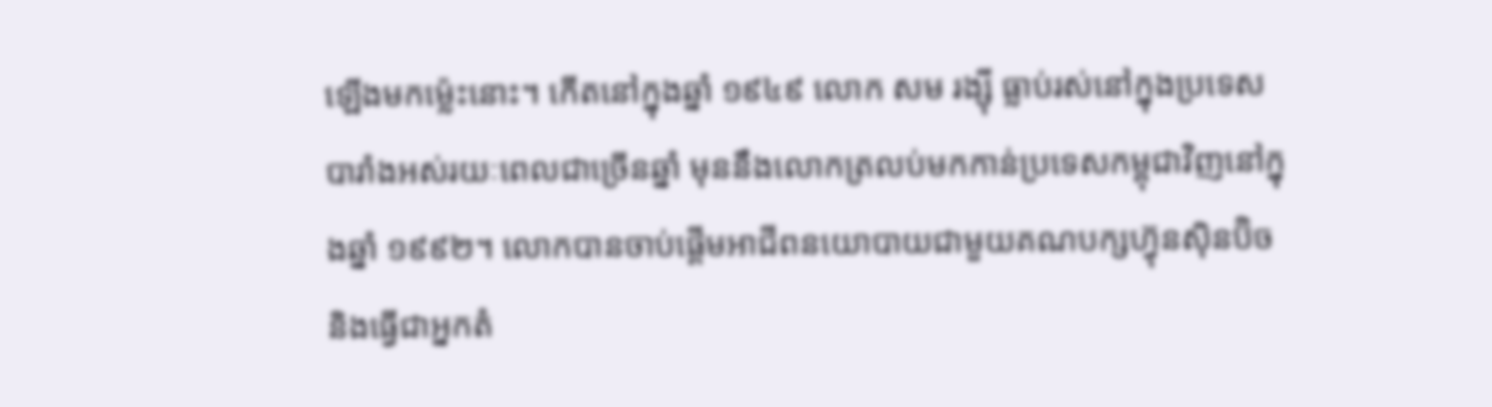ឡើងមកម្ល៉េះនោះ។ កើតនៅក្នុងឆ្នាំ ១៩៤៩ លោក សម រង្ស៊ី ធ្លាប់រស់នៅក្នុងប្រទេសបារាំងអស់រយៈពេលជាច្រើនឆ្នាំ មុននឹងលោកត្រលប់មកកាន់ប្រទេសកម្ពុជាវិញនៅក្នុងឆ្នាំ ១៩៩២។ លោកបានចាប់ផ្តើមអាជីពនយោបាយជាមួយគណបក្សហ្វ៊ុនស៊ិនប៊ិច និងធ្វើជាអ្នកតំ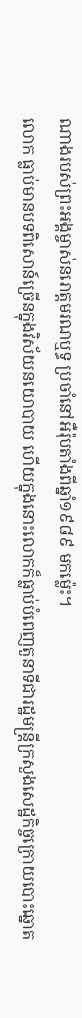ណាងរបស់ព្រះអង្គម្ចាស់នរោត្តមរណឬទ្ធ ប្រចាំនៅអឺរ៉ុបតាំងពីឆ្នាំ១៩៨៩ មកម្ល៉េះ។
លោក ធ្លាប់មានបទពិសោន៍ច្រើនក្នុងវិស័យនយោបាយ ហើយក្នុងនោះលោកក៏ធ្លាប់បំពេញតួនាទីជារដ្ឋមន្ត្រីក្រសួងសេដ្ឋកិច្ចក្រោយបោះឆ្នោត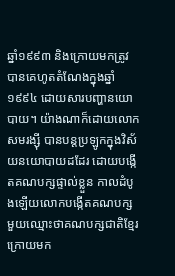ឆ្នាំ១៩៩៣ និងក្រោយមកត្រូវបានគេហូតតំណែងក្នុងឆ្នាំ ១៩៩៤ ដោយសារបញ្ហានយោបាយ។ យ៉ាងណាក៏ដោយលោក សមរង្ស៊ី បានបន្តប្រឡូកក្នុងវិស័យនយោបាយដដែរ ដោយបង្កើតគណបក្សផ្ទាល់ខ្លួន កាលដំបូងឡើយលោកបង្កើតគណបក្សមួយឈ្មោះថាគណបក្សជាតិខ្មែរ ក្រោយមក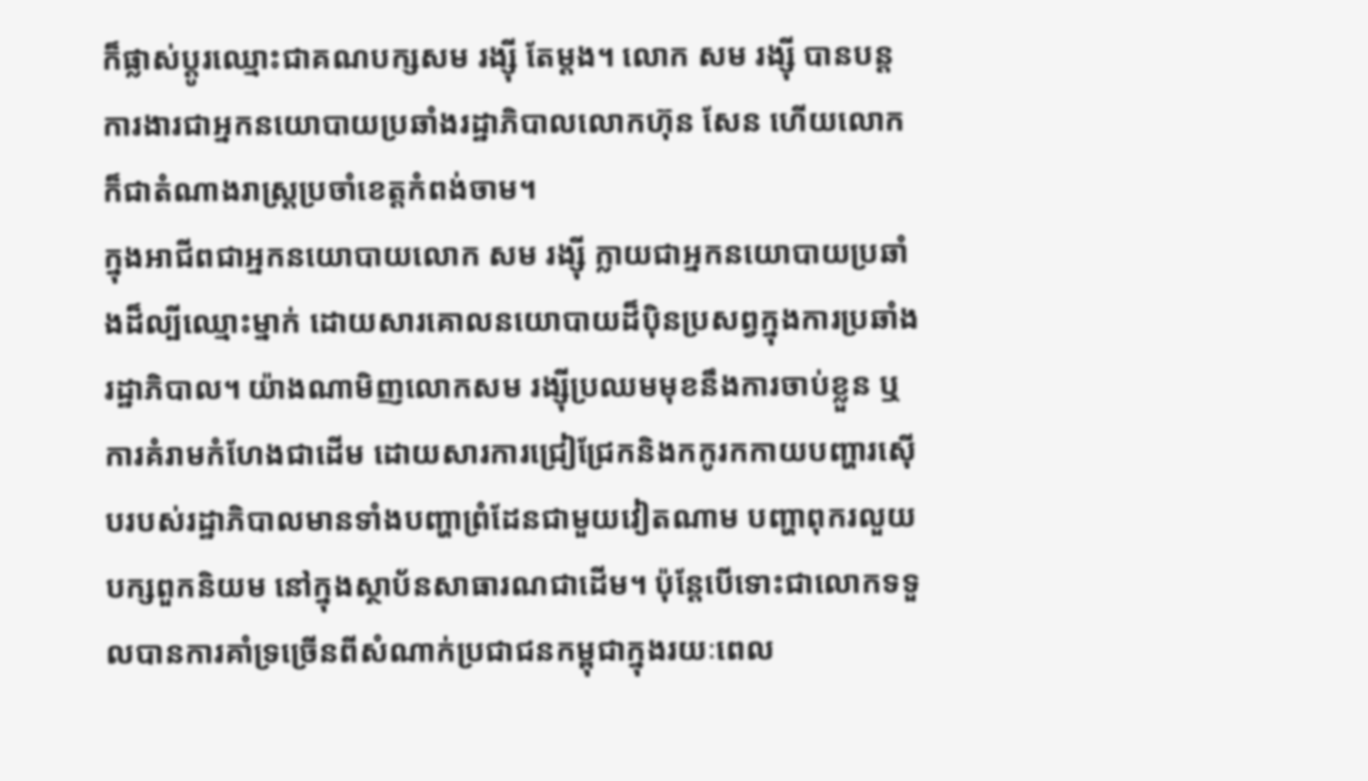ក៏ផ្លាស់ប្តូរឈ្មោះជាគណបក្សសម រង្ស៊ី តែម្តង។ លោក សម រង្ស៊ី បានបន្តការងារជាអ្នកនយោបាយប្រឆាំងរដ្ឋាភិបាលលោកហ៊ុន សែន ហើយលោកក៏ជាតំណាងរាស្ត្រប្រចាំខេត្តកំពង់ចាម។
ក្នុងអាជីពជាអ្នកនយោបាយលោក សម រង្ស៊ី ក្លាយជាអ្នកនយោបាយប្រឆាំងដ៏ល្បីឈ្មោះម្នាក់ ដោយសារគោលនយោបាយដ៏ប៉ិនប្រសព្វក្នុងការប្រឆាំងរដ្ឋាភិបាល។ យ៉ាងណាមិញលោកសម រង្ស៊ីប្រឈមមុខនឹងការចាប់ខ្លួន ឬការគំរាមកំហែងជាដើម ដោយសារការជ្រៀជ្រែកនិងកកូរកកាយបញ្ហារស៊ើបរបស់រដ្ឋាភិបាលមានទាំងបញ្ហាព្រំដែនជាមួយវៀតណាម បញ្ហាពុករលួយ បក្សពួកនិយម នៅក្នុងស្ថាប័នសាធារណជាដើម។ ប៉ុន្តែបើទោះជាលោកទទួលបានការគាំទ្រច្រើនពីសំណាក់ប្រជាជនកម្ពុជាក្នុងរយៈពេល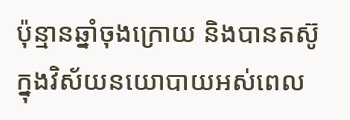ប៉ុន្មានឆ្នាំចុងក្រោយ និងបានតស៊ូក្នុងវិស័យនយោបាយអស់ពេល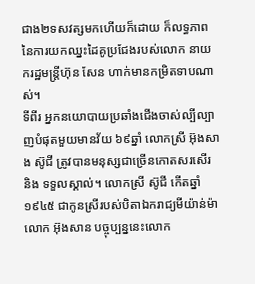ជាង២ទសវត្សមកហើយក៏ដោយ ក៏លទ្ធភាពនៃការយកឈ្នះដៃគូប្រជែងរបស់លោក នាយករដ្ឋមន្ត្រីហ៊ុន សែន ហាក់មានកម្រិតទាបណាស់។
ទីពីរ អ្នកនយោបាយប្រឆាំងជើងចាស់ល្បីល្បាញបំផុតមួយមានវ័យ ៦៩ឆ្នាំ លោកស្រី អ៊ុងសាង ស៊ូជី ត្រូវបានមនុស្សជាច្រើនកោតសរសើរ និង ទទួលស្គាល់។ លោកស្រី ស៊ូជី កើតឆ្នាំ១៩៤៥ ជាកូនស្រីរបស់បិតាឯករាជ្យមីយ៉ាន់ម៉ាលោក អ៊ុងសាន បច្ចុប្បន្ននេះលោក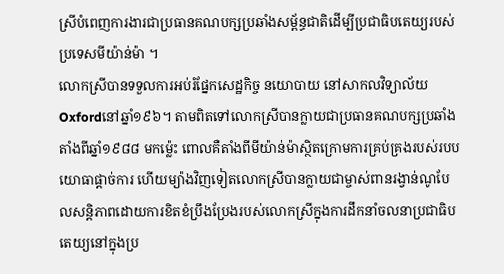ស្រីបំពេញការងារជាប្រធានគណបក្សប្រឆាំងសម្ព័ន្ធជាតិដើម្បីប្រជាធិបតេយ្យរបស់ប្រទេសមីយ៉ាន់ម៉ា ។
លោកស្រីបានទទួលការអប់រំផ្នែកសេដ្ឋកិច្ច នយោបាយ នៅសាកលវិទ្យាល័យ Oxfordនៅឆ្នាំ១៩៦។ តាមពិតទៅលោកស្រីបានក្លាយជាប្រធានគណបក្សប្រឆាំងតាំងពីឆ្នាំ១៩៨៨ មកម្ល៉េះ ពោលគឺតាំងពីមីយ៉ាន់ម៉ាស្ថិតក្រោមការគ្រប់គ្រងរបស់របបយោធាផ្តាច់ការ ហើយម្យ៉ាងវិញទៀតលោកស្រីបានក្លាយជាម្ចាស់ពានរង្វាន់ណូបែលសន្តិភាពដោយការខិតខំប្រឹងប្រែងរបស់លោកស្រីក្នុងការដឹកនាំចលនាប្រជាធិបតេយ្យនៅក្នុងប្រ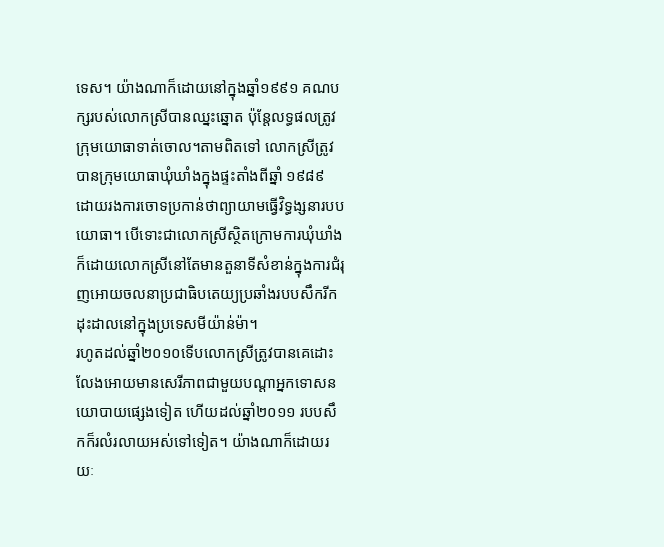ទេស។ យ៉ាងណាក៏ដោយនៅក្នុងឆ្នាំ១៩៩១ គណបក្សរបស់លោកស្រីបានឈ្នះឆ្នោត ប៉ុន្តែលទ្ធផលត្រូវក្រុមយោធាទាត់ចោល។តាមពិតទៅ លោកស្រីត្រូវបានក្រុមយោធាឃុំឃាំងក្នុងផ្ទះតាំងពីឆ្នាំ ១៩៨៩ ដោយរងការចោទប្រកាន់ថាព្យាយាមធ្វើវិទ្ធង្សនារបបយោធា។ បើទោះជាលោកស្រីស្ថិតក្រោមការឃុំឃាំងក៏ដោយលោកស្រីនៅតែមានតួនាទីសំខាន់ក្នុងការជំរុញអោយចលនាប្រជាធិបតេយ្យប្រឆាំងរបបសឹករីកដុះដាលនៅក្នុងប្រទេសមីយ៉ាន់ម៉ា។
រហូតដល់ឆ្នាំ២០១០ទើបលោកស្រីត្រូវបានគេដោះលែងអោយមានសេរីភាពជាមួយបណ្តាអ្នកទោសនយោបាយផ្សេងទៀត ហើយដល់ឆ្នាំ២០១១ របបសឹកក៏រលំរលាយអស់ទៅទៀត។ យ៉ាងណាក៏ដោយរយៈ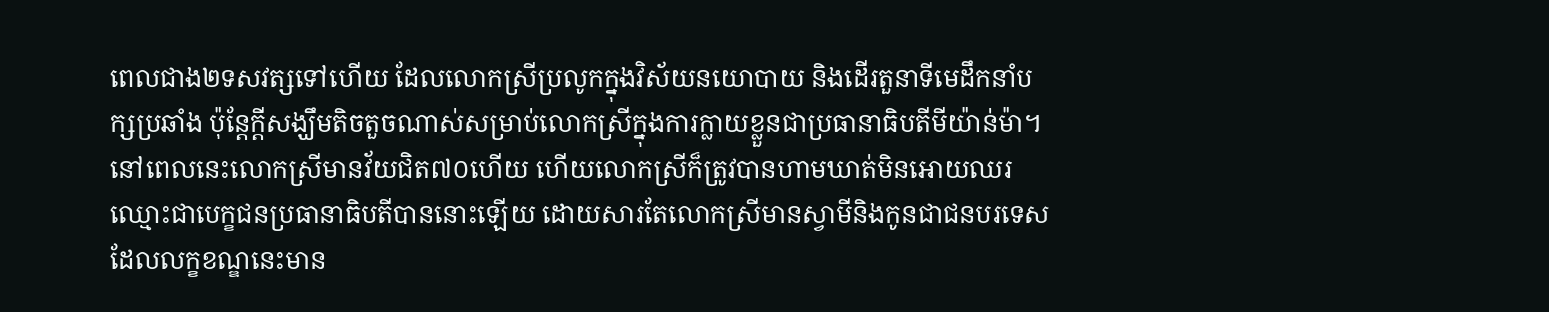ពេលជាង២ទសវត្សទៅហើយ ដែលលោកស្រីប្រលូកក្នុងវិស័យនយោបាយ និងដើរតួនាទីមេដឹកនាំបក្សប្រឆាំង ប៉ុន្តែក្តីសង្ឃឹមតិចតួចណាស់សម្រាប់លោកស្រីក្នុងការក្លាយខ្លួនជាប្រធានាធិបតីមីយ៉ាន់ម៉ា។
នៅពេលនេះលោកស្រីមានវ័យជិត៧០ហើយ ហើយលោកស្រីក៏ត្រូវបានហាមឃាត់មិនអោយឈរឈ្មោះជាបេក្ខជនប្រធានាធិបតីបាននោះឡើយ ដោយសារតែលោកស្រីមានស្វាមីនិងកូនជាជនបរទេស ដែលលក្ខខណ្ឌនេះមាន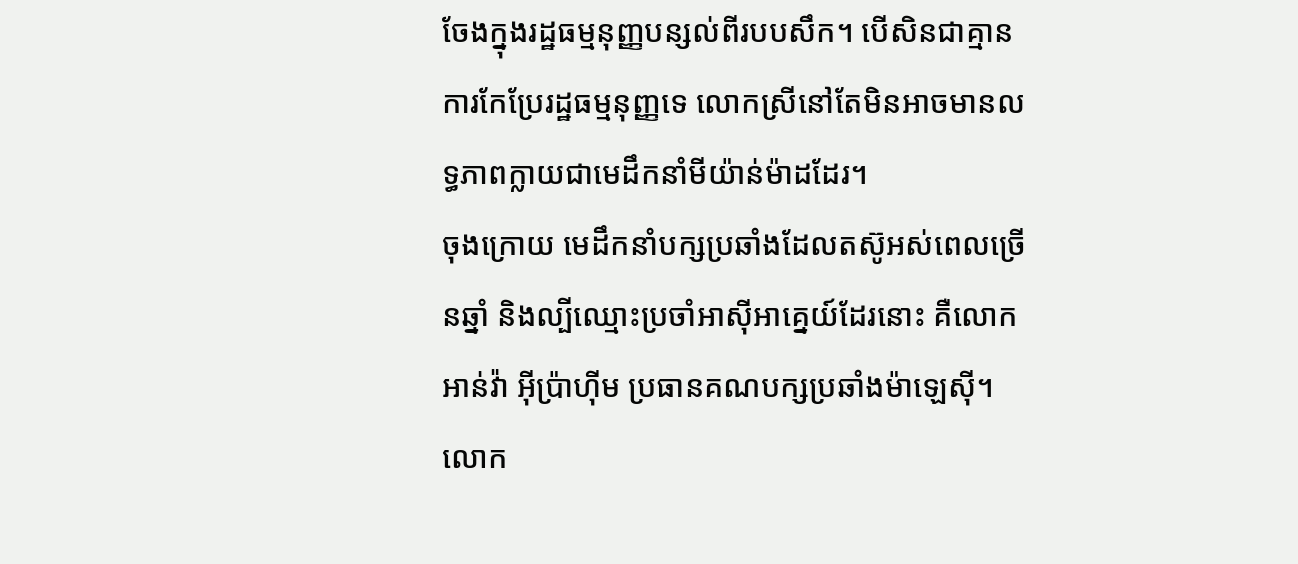ចែងក្នុងរដ្ឋធម្មនុញ្ញបន្សល់ពីរបបសឹក។ បើសិនជាគ្មានការកែប្រែរដ្ឋធម្មនុញ្ញទេ លោកស្រីនៅតែមិនអាចមានលទ្ធភាពក្លាយជាមេដឹកនាំមីយ៉ាន់ម៉ាដដែរ។
ចុងក្រោយ មេដឹកនាំបក្សប្រឆាំងដែលតស៊ូអស់ពេលច្រើនឆ្នាំ និងល្បីឈ្មោះប្រចាំអាស៊ីអាគ្នេយ៍ដែរនោះ គឺលោក អាន់វ៉ា អ៊ីប្រ៉ាហ៊ីម ប្រធានគណបក្សប្រឆាំងម៉ាឡេស៊ី។ លោក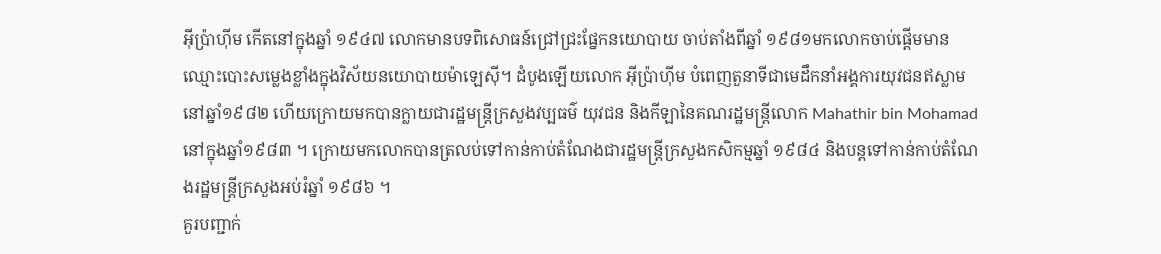អ៊ីប្រ៉ាហ៊ីម កើតនៅក្នុងឆ្នាំ ១៩៤៧ លោកមានបទពិសោធន៍ជ្រៅជ្រះផ្នែកនយោបាយ ចាប់តាំងពីឆ្នាំ ១៩៨១មកលោកចាប់ផ្តើមមានឈ្មោះបោះសម្លេងខ្លាំងក្នុងវិស័យនយោបាយម៉ាឡេស៊ី។ ដំបូងឡើយលោក អ៊ីប្រ៉ាហ៊ីម បំពេញតួនាទីជាមេដឹកនាំអង្គការយុវជនឥស្លាមនៅឆ្នាំ១៩៨២ ហើយក្រោយមកបានក្លាយជារដ្ឋមន្ត្រីក្រសួងវប្បធម៌ យុវជន និងកីឡានៃគណរដ្ឋមន្ត្រីលោក Mahathir bin Mohamad នៅក្នុងឆ្នាំ១៩៨៣ ។ ក្រោយមកលោកបានត្រលប់ទៅកាន់កាប់តំណែងជារដ្ឋមន្ត្រីក្រសួងកសិកម្មឆ្នាំ ១៩៨៤ និងបន្តទៅកាន់កាប់តំណែងរដ្ឋមន្ត្រីក្រសួងអប់រំឆ្នាំ ១៩៨៦ ។
គួរបញ្ជាក់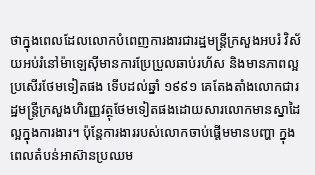ថាក្នុងពេលដែលលោកបំពេញការងារជារដ្ឋមន្ត្រីក្រសួងអបរំ វិស័យអប់រំនៅម៉ាឡេស៊ីមានការប្រែប្រួលឆាប់រហ័ស និងមានភាពល្អប្រសើរថែមទៀតផង ទើបដល់ឆ្នាំ ១៩៩១ គេតែងតាំងលោកជារដ្ឋមន្ត្រីក្រសួងហិរញ្ញវត្ថុថែមទៀតផងដោយសារលោកមានស្នាដៃល្អក្នុងការងារ។ ប៉ុន្តែការងាររបស់លោកចាប់ផ្តើមមានបញ្ហា ក្នុងពេលតំបន់អាស៊ានប្រឈម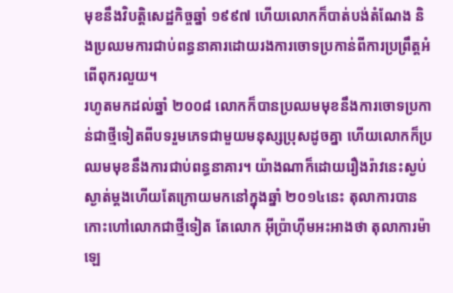មុខនឹងវិបត្តិសេដ្ឋកិច្ចឆ្នាំ ១៩៩៧ ហើយលោកក៏បាត់បង់តំណែង និងប្រឈមការជាប់ពន្ធនាគារដោយរងការចោទប្រកាន់ពីការប្រព្រឹត្តអំពើពុករលួយ។
រហូតមកដល់ឆ្នាំ ២០០៨ លោកក៏បានប្រឈមមុខនឹងការចោទប្រកាន់ជាថ្មីទៀតពីបទរួមភេទជាមួយមនុស្សប្រុសដូចគ្នា ហើយលោកក៏ប្រឈមមុខនឹងការជាប់ពន្ធនាគារ។ យ៉ាងណាក៏ដោយរឿងរ៉ាវនេះស្ងប់ស្ងាត់ម្តងហើយតែក្រោយមកនៅក្នុងឆ្នាំ ២០១៤នេះ តុលាការបានកោះហៅលោកជាថ្មីទៀត តែលោក អ៊ីប្រ៉ាហ៊ីមអះអាងថា តុលាការម៉ាឡេ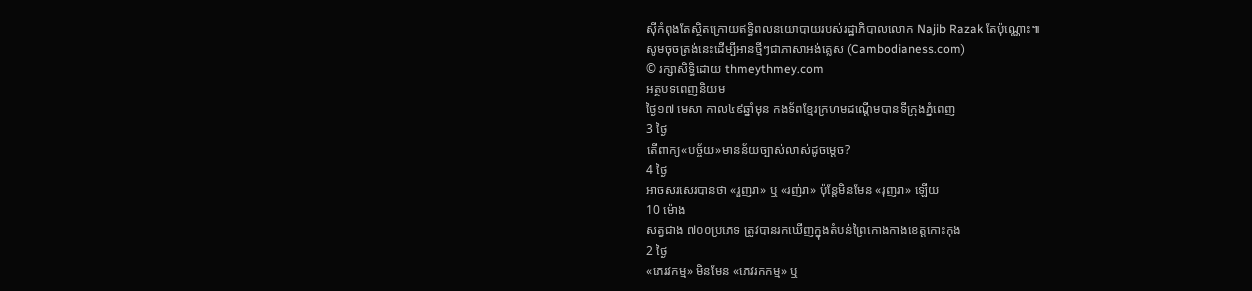ស៊ីកំពុងតែស្ថិតក្រោយឥទ្ធិពលនយោបាយរបស់រដ្ឋាភិបាលលោក Najib Razak តែប៉ុណ្ណោះ៕
សូមចុចត្រង់នេះដើម្បីអានថ្មីៗជាភាសាអង់គ្លេស (Cambodianess.com)
© រក្សាសិទ្ធិដោយ thmeythmey.com
អត្ថបទពេញនិយម
ថ្ងៃ១៧ មេសា កាល៤៩ឆ្នាំមុន កងទ័ពខ្មែរក្រហមដណ្តើមបានទីក្រុងភ្នំពេញ
3 ថ្ងៃ
តើពាក្យ«បច្ច័យ»មានន័យច្បាស់លាស់ដូចម្តេច?
4 ថ្ងៃ
អាចសរសេរបានថា «រួញរា» ឬ «រញ់រា» ប៉ុន្តែមិនមែន «រុញរា» ឡើយ
10 ម៉ោង
សត្វជាង ៧០០ប្រភេទ ត្រូវបានរកឃើញក្នុងតំបន់ព្រៃកោងកាងខេត្តកោះកុង
2 ថ្ងៃ
«ភេរវកម្ម» មិនមែន «ភេវរកកម្ម» ឬ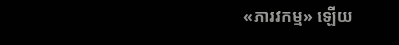«ភារវកម្ម» ឡើយ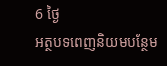6 ថ្ងៃ
អត្ថបទពេញនិយមបន្ថែម